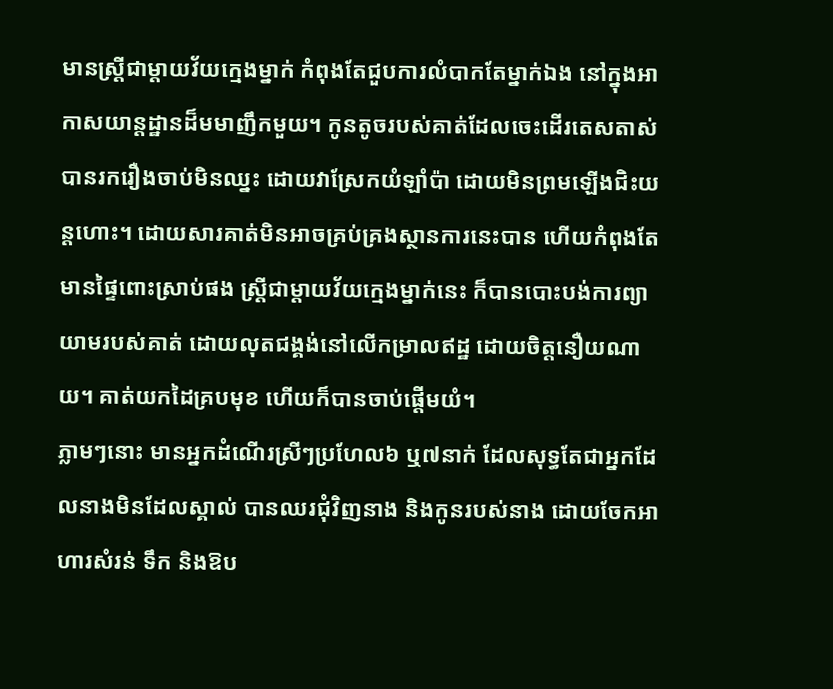មានស្រ្តីជាម្តាយវ័យក្មេងម្នាក់ កំពុងតែជួបការលំបាកតែម្នាក់ឯង នៅក្នុងអាកាសយាន្តដ្ឋានដ៏មមាញឹកមួយ។ កូនតូចរបស់គាត់ដែលចេះដើរតេសតាស់ បានរករឿងចាប់មិនឈ្នះ ដោយវាស្រែកយំឡាំប៉ា ដោយមិនព្រមឡើងជិះយន្តហោះ។ ដោយសារគាត់មិនអាចគ្រប់គ្រងស្ថានការនេះបាន ហើយកំពុងតែមានផ្ទៃពោះស្រាប់ផង ស្រ្តីជាម្តាយវ័យក្មេងម្នាក់នេះ ក៏បានបោះបង់ការព្យាយាមរបស់គាត់ ដោយលុតជង្គង់នៅលើកម្រាលឥដ្ឋ ដោយចិត្តនឿយណាយ។ គាត់យកដៃគ្របមុខ ហើយក៏បានចាប់ផ្តើមយំ។
ភ្លាមៗនោះ មានអ្នកដំណើរស្រីៗប្រហែល៦ ឬ៧នាក់ ដែលសុទ្ធតែជាអ្នកដែលនាងមិនដែលស្គាល់ បានឈរជុំវិញនាង និងកូនរបស់នាង ដោយចែកអាហារសំរន់ ទឹក និងឱប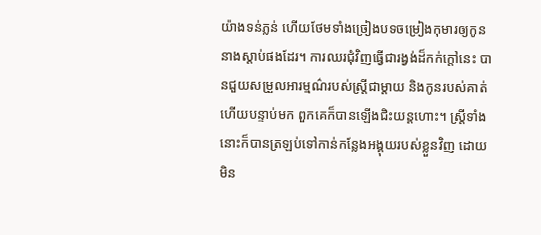យ៉ាងទន់ភ្លន់ ហើយថែមទាំងច្រៀងបទចម្រៀងកុមារឲ្យកូននាងស្តាប់ផងដែរ។ ការឈរជុំវិញធ្វើជារង្វង់ដ៏កក់ក្តៅនេះ បានជួយសម្រួលអារម្មណ៌របស់ស្រ្តីជាម្តាយ និងកូនរបស់គាត់ ហើយបន្ទាប់មក ពួកគេក៏បានឡើងជិះយន្តហោះ។ ស្រ្តីទាំងនោះក៏បានត្រឡប់ទៅកាន់កន្លែងអង្គុយរបស់ខ្លួនវិញ ដោយមិន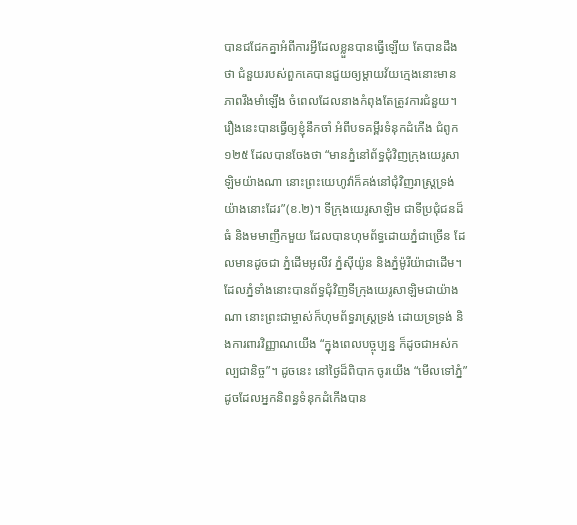បានជជែកគ្នាអំពីការអ្វីដែលខ្លួនបានធ្វើឡើយ តែបានដឹងថា ជំនួយរបស់ពួកគេបានជួយឲ្យម្តាយវ័យក្មេងនោះមានភាពរឹងមាំឡើង ចំពេលដែលនាងកំពុងតែត្រូវការជំនួយ។
រឿងនេះបានធ្វើឲ្យខ្ញុំនឹកចាំ អំពីបទគម្ពីរទំនុកដំកើង ជំពូក១២៥ ដែលបានចែងថា “មានភ្នំនៅព័ទ្ធជុំវិញក្រុងយេរូសាឡិមយ៉ាងណា នោះព្រះយេហូវ៉ាក៏គង់នៅជុំវិញរាស្ត្រទ្រង់យ៉ាងនោះដែរ”(ខ.២)។ ទីក្រុងយេរូសាឡិម ជាទីប្រជុំជនដ៏ធំ និងមមាញឹកមួយ ដែលបានហុមព័ទ្ធដោយភ្នំជាច្រើន ដែលមានដូចជា ភ្នំដើមអូលីវ ភ្នំស៊ីយ៉ូន និងភ្នំម៉ូរីយ៉ាជាដើម។
ដែលភ្នំទាំងនោះបានព័ទ្ធជុំវិញទីក្រុងយេរូសាឡិមជាយ៉ាងណា នោះព្រះជាម្ចាស់ក៏ហុមព័ទ្ធរាស្រ្តទ្រង់ ដោយទ្រទ្រង់ និងការពារវិញ្ញាណយើង “ក្នុងពេលបច្ចុប្បន្ន ក៏ដូចជាអស់កល្បជានិច្ច”។ ដូចនេះ នៅថ្ងៃដ៏ពិបាក ចូរយើង “មើលទៅភ្នំ” ដូចដែលអ្នកនិពន្ធទំនុកដំកើងបាន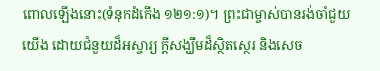ពោលឡើងនោះ(ទំនុកដំកើង ១២១:១)។ ព្រះជាម្ចាស់បានរង់ចាំជួយយើង ដោយជំនួយដ៏អស្ចារ្យ ក្តីសង្ឃឹមដ៏ស្ថិតស្ថេរ និងសេច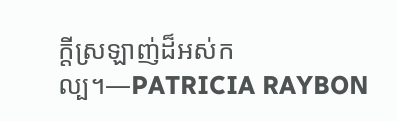ក្តីស្រឡាញ់ដ៏អស់កល្ប។—PATRICIA RAYBON